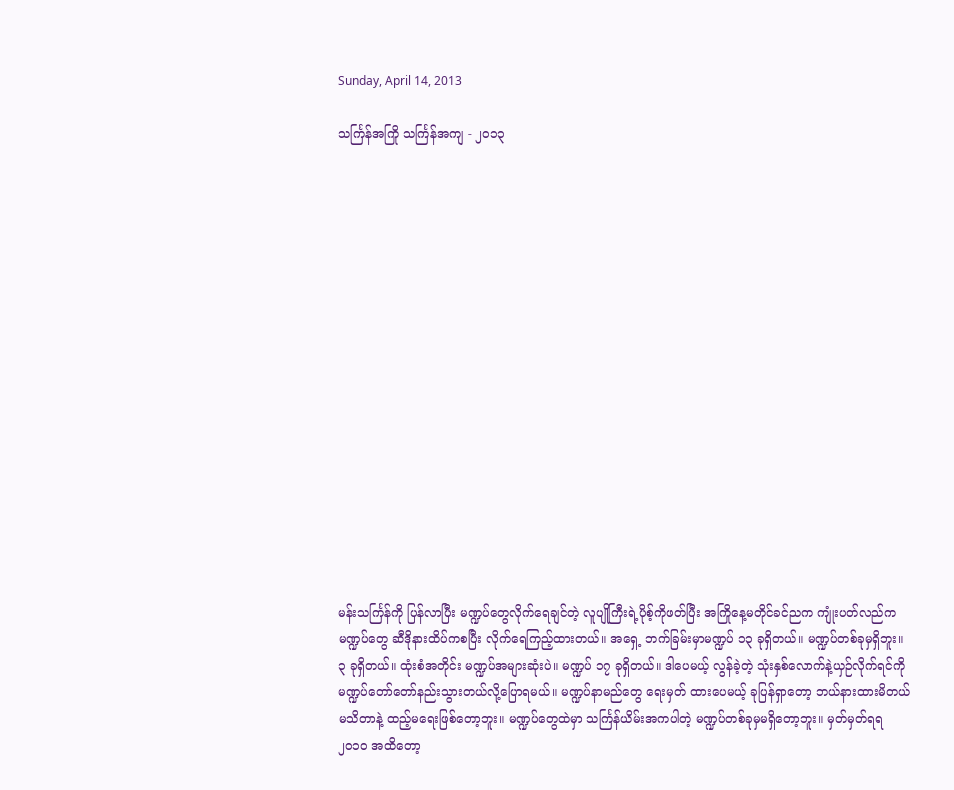Sunday, April 14, 2013

သင်္ကြန်အကြို သင်္ကြန်အကျ - ၂၀၁၃

















မန်းသင်္ကြန်ကို ပြန်လာပြီး မဏ္ဍပ်တွေလိုက်ရေချင်တဲ့ လူပျိုကြီးရဲ့ပိုစ့်ကိုဖတ်ပြီး အကြိုနေ့မတိုင်ခင်ညက ကျုံးပတ်လည်ကမဏ္ဍပ်တွေ ဆီဒိုနားထိပ်ကစပြီး လိုက်ရေကြည့်ထားတယ်။ အရှေ့ ဘက်ခြမ်းမှာမဏ္ဍပ် ၁၃ ခုရှိတယ်။ မဏ္ဍပ်တစ်ခုမှရှိဘူး။ ၃ ခုရှိတယ်။ ထုံးစံအတိုင်း မဏ္ဍပ်အများဆုံးပဲ။ မဏ္ဍပ် ၁၇ ခုရှိတယ်။ ဒါပေမယ့် လွန်ခဲ့တဲ့ သုံးနှစ်လောက်နဲ့ယှဉ်လိုက်ရင်ကို မဏ္ဍပ်တော်တော်နည်းသွားတယ်လို့ပြောရမယ်။ မဏ္ဍပ်နာမည်တွေ ရေးမှတ် ထားပေမယ့် ခုပြန်ရှာတော့ ဘယ်နားထားမိတယ်မသိတာနဲ့ ထည့်မရေးဖြစ်တော့ဘူး။ မဏ္ဍပ်တွေထဲမှာ သင်္ကြန်ယိမ်းအကပါတဲ့ မဏ္ဍပ်တစ်ခုမှမရှိတော့ဘူး။ မှတ်မှတ်ရရ ၂၀၁၀ အထိတော့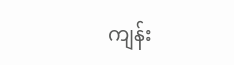ကျန်း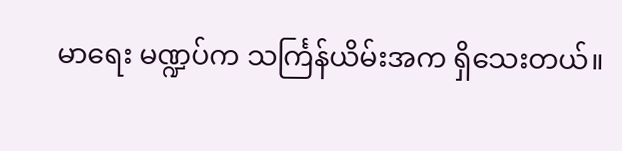မာရေး မဏ္ဍပ်က သင်္ကြန်ယိမ်းအက ရှိသေးတယ်။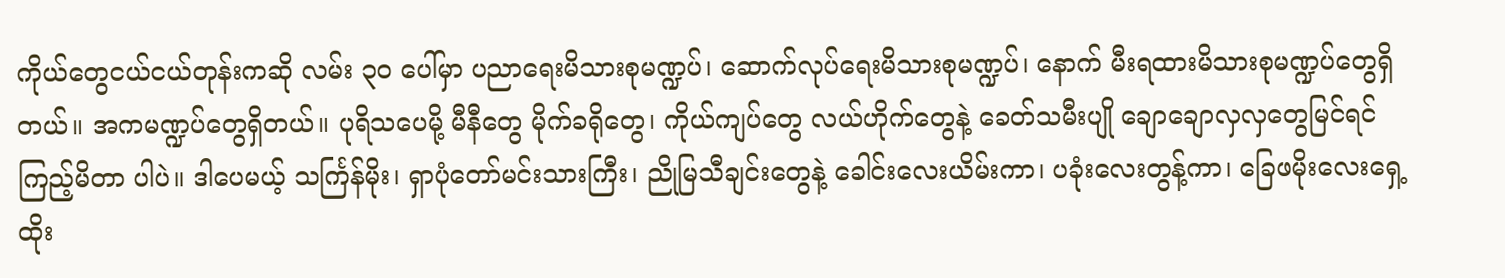ကိုယ်တွေငယ်ငယ်တုန်းကဆို လမ်း ၃၀ ပေါ်မှာ ပညာရေးမိသားစုမဏ္ဍပ်၊ ဆောက်လုပ်ရေးမိသားစုမဏ္ဍပ်၊ နောက် မီးရထားမိသားစုမဏ္ဍပ်တွေရှိတယ်။ အကမဏ္ဍပ်တွေရှိတယ်။ ပုရိသပေမို့ မီနီတွေ မိုက်ခရိုတွေ၊ ကိုယ်ကျပ်တွေ လယ်ဟိုက်တွေနဲ့ ခေတ်သမီးပျို ချောချောလှလှတွေမြင်ရင် ကြည့်မိတာ ပါပဲ။ ဒါပေမယ့် သင်္ကြန်မိုး၊ ရှာပုံတော်မင်းသားကြီး၊ ညိုမြသီချင်းတွေနဲ့ ခေါင်းလေးယိမ်းကာ၊ ပခုံးလေးတွန့်ကာ၊ ခြေဖမိုးလေးရှေ့ထိုး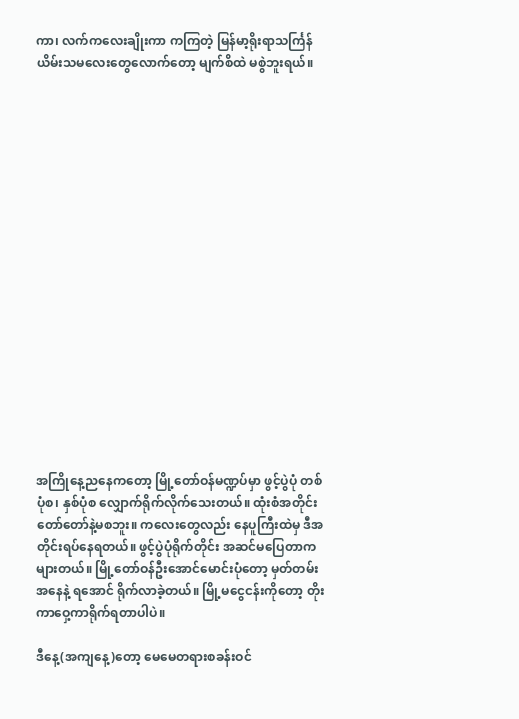ကာ၊ လက်ကလေးချိုးကာ ကကြတဲ့ မြန်မာ့ရိုးရာသင်္ကြန်ယိမ်းသမလေးတွေလောက်တော့ မျက်စိထဲ မစွဲဘူးရယ်။


















အကြိုနေ့ညနေကတော့ မြို့တော်ဝန်မဏ္ဍပ်မှာ ဖွင့်ပွဲပုံ တစ်ပုံစ၊ နှစ်ပုံစ လျှောက်ရိုက်လိုက်သေးတယ်။ ထုံးစံအတိုင်း တော်တော်နဲ့မစဘူး။ ကလေးတွေလည်း နေပူကြီးထဲမှ ဒီအတိုင်းရပ်နေရတယ်။ ဖွင့်ပွဲပုံရိုက်တိုင်း အဆင်မပြေတာကများတယ်။ မြို့တော်ဝန်ဦးအောင်မောင်းပုံတော့ မှတ်တမ်းအနေနဲ့ ရအောင် ရိုက်လာခဲ့တယ်။ မြို့မငွေငန်းကိုတော့ တိုးကာဝှေ့ကာရိုက်ရတာပါပဲ။

ဒီနေ့(အကျနေ့)တော့ မေမေတရားစခန်းဝင်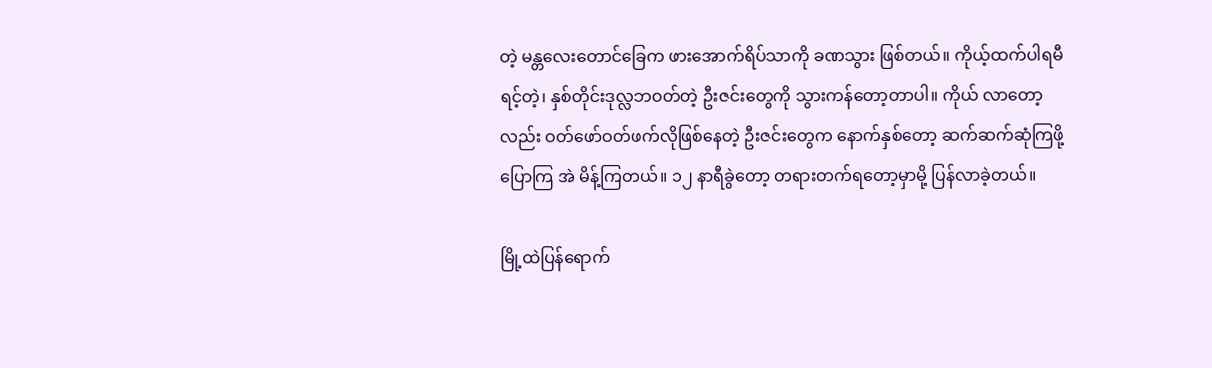တဲ့ မန္တလေးတောင်ခြေက ဖားအောက်ရိပ်သာကို ခဏသွား ဖြစ်တယ်။ ကိုယ့်ထက်ပါရမီရင့်တဲ့၊ နှစ်တိုင်းဒုလ္လဘဝတ်တဲ့ ဦးဇင်းတွေကို သွားကန်တော့တာပါ။ ကိုယ် လာတော့လည်း ဝတ်ဖော်ဝတ်ဖက်လိုဖြစ်နေတဲ့ ဦးဇင်းတွေက နောက်နှစ်တော့ ဆက်ဆက်ဆုံကြဖို့ ပြောကြ အဲ မိန့်ကြတယ်။ ၁၂ နာရီခွဲတော့ တရားတက်ရတော့မှာမို့ ပြန်လာခဲ့တယ်။

မြို့ထဲပြန်ရောက်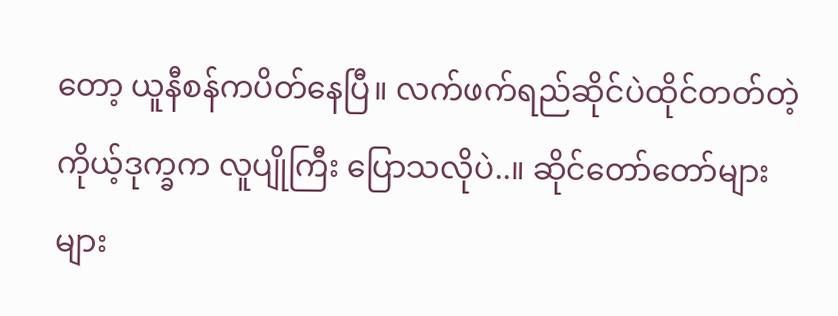တော့ ယူနီစန်ကပိတ်နေပြီ။ လက်ဖက်ရည်ဆိုင်ပဲထိုင်တတ်တဲ့ ကိုယ့်ဒုက္ခက လူပျိုကြီး ပြောသလိုပဲ..။ ဆိုင်တော်တော်များများ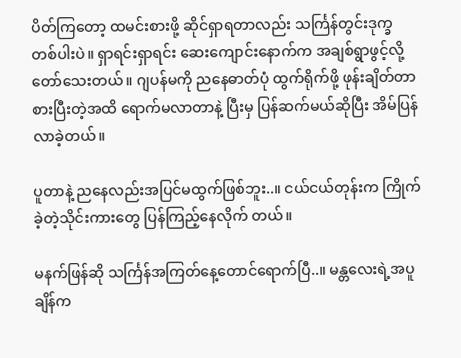ပိတ်ကြတော့ ထမင်းစားဖို့ ဆိုင်ရှာရတာလည်း သင်္ကြန်တွင်းဒုက္ခ တစ်ပါးပဲ။ ရှာရင်းရှာရင်း ဆေးကျောင်းနောက်က အချစ်ရွာဖွင့်လို့ တော်သေးတယ်။ ဂျပန်မကို ညနေဓာတ်ပုံ ထွက်ရိုက်ဖို့ ဖုန်းချိတ်တာ စားပြီးတဲ့အထိ ရောက်မလာတာနဲ့ ပြီးမှ ပြန်ဆက်မယ်ဆိုပြီး အိမ်ပြန်လာခဲ့တယ်။

ပူတာနဲ့ ညနေလည်းအပြင်မထွက်ဖြစ်ဘူး..။ ငယ်ငယ်တုန်းက ကြိုက်ခဲ့တဲ့သိုင်းကားတွေ ပြန်ကြည့်နေလိုက် တယ်။

မနက်ဖြန်ဆို သင်္ကြန်အကြတ်နေ့တောင်ရောက်ပြီ..။ မန္တလေးရဲ့အပူချိန်က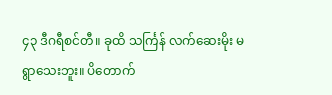၄၃ ဒီဂရီစင်တီ။ ခုထိ သင်္ကြန် လက်ဆေးမိုး မရွာသေးဘူး။ ပိတောက်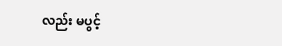လည်း မပွင့်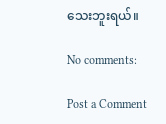သေးဘူးရယ်။

No comments:

Post a Comment